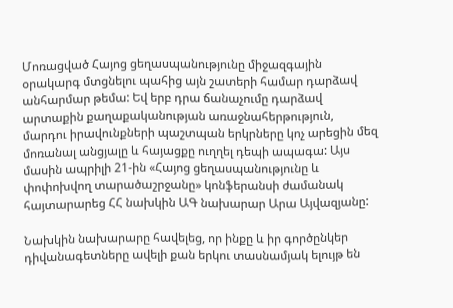Մոռացված Հայոց ցեղասպանությունը միջազգային օրակարգ մտցնելու պահից այն շատերի համար դարձավ անհարմար թեմա: Եվ երբ դրա ճանաչումը դարձավ արտաքին քաղաքականության առաջնահերթություն, մարդու իրավունքների պաշտպան երկրները կոչ արեցին մեզ մոռանալ անցյալը և հայացքը ուղղել դեպի ապագա: Այս մասին ապրիլի 21-ին «Հայոց ցեղասպանությունը և փոփոխվող տարածաշրջանը» կոնֆերանսի ժամանակ հայտարարեց ՀՀ նախկին ԱԳ նախարար Արա Այվազյանը:

Նախկին նախարարը հավելեց, որ ինքը և իր գործընկեր դիվանագետները ավելի քան երկու տասնամյակ ելույթ են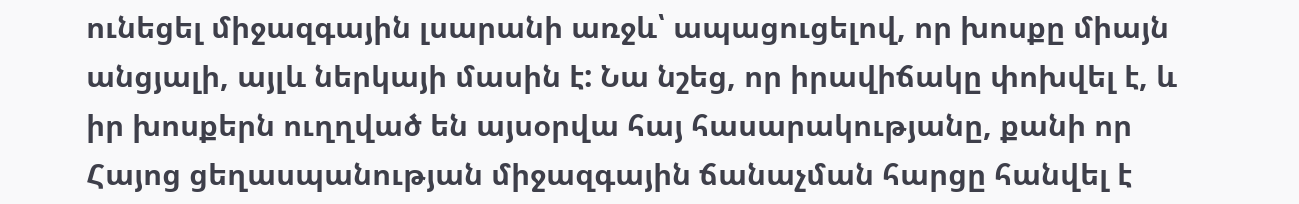ունեցել միջազգային լսարանի առջև՝ ապացուցելով, որ խոսքը միայն անցյալի, այլև ներկայի մասին է: Նա նշեց, որ իրավիճակը փոխվել է, և իր խոսքերն ուղղված են այսօրվա հայ հասարակությանը, քանի որ Հայոց ցեղասպանության միջազգային ճանաչման հարցը հանվել է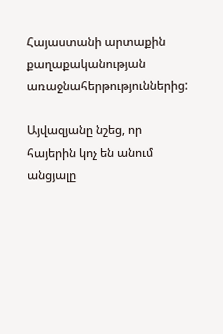Հայաստանի արտաքին քաղաքականության առաջնահերթություններից:

Այվազյանը նշեց, որ հայերին կոչ են անում անցյալը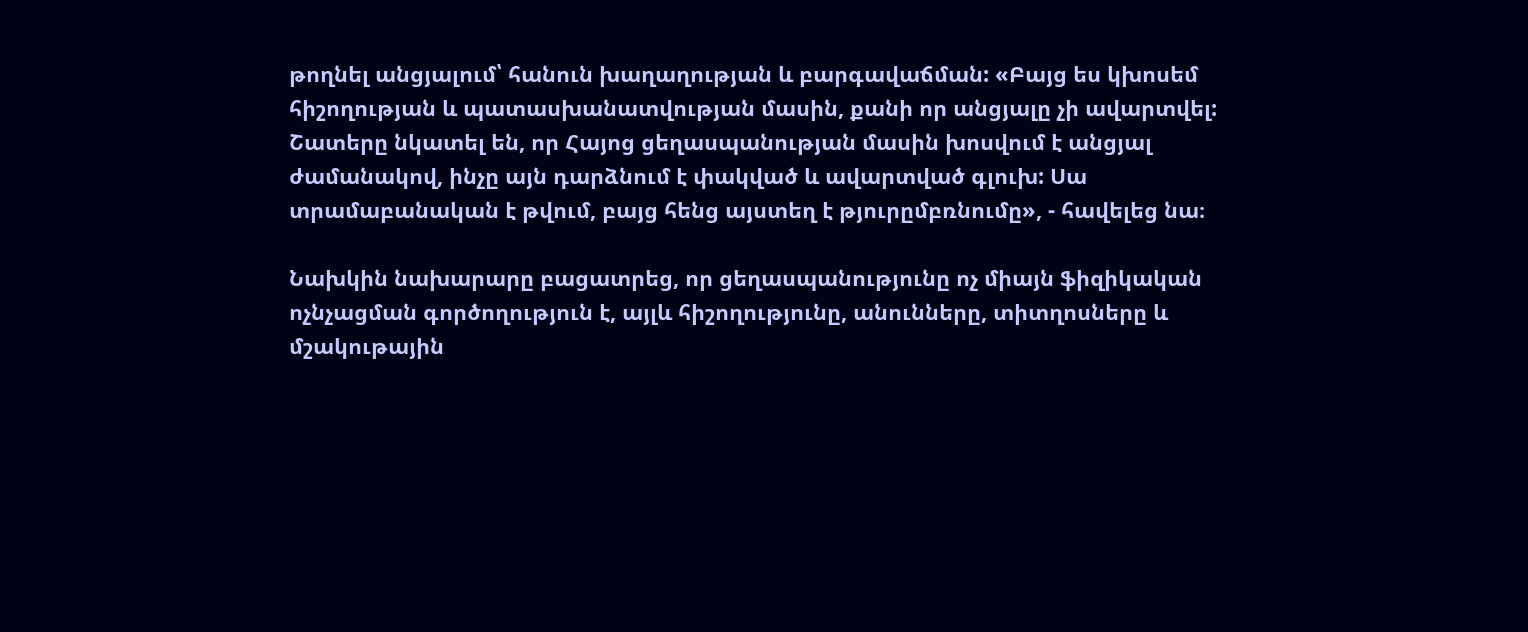թողնել անցյալում՝ հանուն խաղաղության և բարգավաճման: «Բայց ես կխոսեմ հիշողության և պատասխանատվության մասին, քանի որ անցյալը չի ավարտվել: Շատերը նկատել են, որ Հայոց ցեղասպանության մասին խոսվում է անցյալ ժամանակով, ինչը այն դարձնում է փակված և ավարտված գլուխ: Սա տրամաբանական է թվում, բայց հենց այստեղ է թյուրըմբռնումը», - հավելեց նա։

Նախկին նախարարը բացատրեց, որ ցեղասպանությունը ոչ միայն ֆիզիկական ոչնչացման գործողություն է, այլև հիշողությունը, անունները, տիտղոսները և մշակութային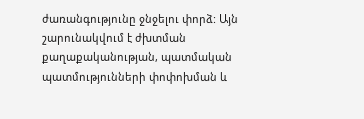ժառանգությունը ջնջելու փորձ: Այն շարունակվում է ժխտման քաղաքականության, պատմական պատմությունների փոփոխման և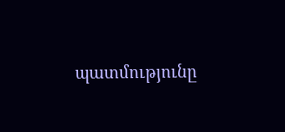պատմությունը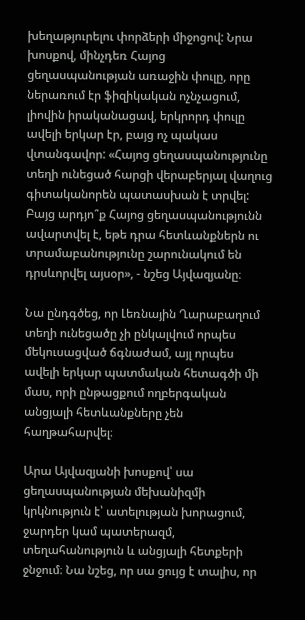խեղաթյուրելու փորձերի միջոցով: Նրա խոսքով, մինչդեռ Հայոց ցեղասպանության առաջին փուլը, որը ներառում էր ֆիզիկական ոչնչացում, լիովին իրականացավ, երկրորդ փուլը ավելի երկար էր, բայց ոչ պակաս վտանգավոր: «Հայոց ցեղասպանությունը տեղի ունեցած հարցի վերաբերյալ վաղուց գիտականորեն պատասխան է տրվել: Բայց արդյո՞ք Հայոց ցեղասպանությունն ավարտվել է, եթե դրա հետևանքներն ու տրամաբանությունը շարունակում են դրսևորվել այսօր», - նշեց Այվազյանը։

Նա ընդգծեց, որ Լեռնային Ղարաբաղում տեղի ունեցածը չի ընկալվում որպես մեկուսացված ճգնաժամ, այլ որպես ավելի երկար պատմական հետագծի մի մաս, որի ընթացքում ողբերգական անցյալի հետևանքները չեն հաղթահարվել։

Արա Այվազյանի խոսքով՝ սա ցեղասպանության մեխանիզմի կրկնություն է՝ ատելության խորացում, ջարդեր կամ պատերազմ, տեղահանություն և անցյալի հետքերի ջնջում։ Նա նշեց, որ սա ցույց է տալիս, որ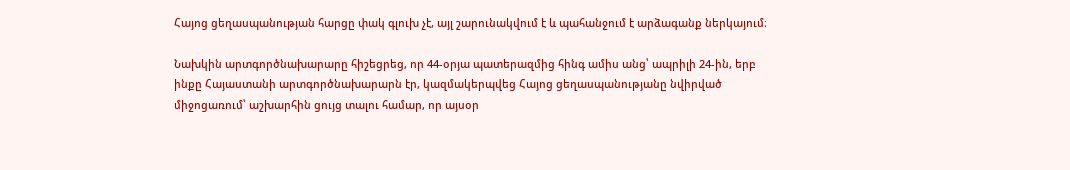Հայոց ցեղասպանության հարցը փակ գլուխ չէ, այլ շարունակվում է և պահանջում է արձագանք ներկայում։

Նախկին արտգործնախարարը հիշեցրեց, որ 44-օրյա պատերազմից հինգ ամիս անց՝ ապրիլի 24-ին, երբ ինքը Հայաստանի արտգործնախարարն էր, կազմակերպվեց Հայոց ցեղասպանությանը նվիրված միջոցառում՝ աշխարհին ցույց տալու համար, որ այսօր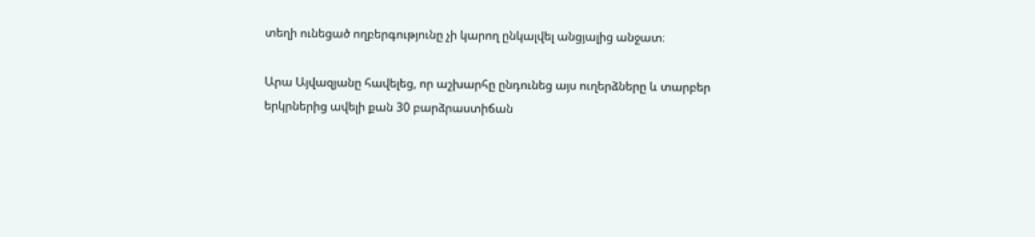տեղի ունեցած ողբերգությունը չի կարող ընկալվել անցյալից անջատ։

Արա Այվազյանը հավելեց, որ աշխարհը ընդունեց այս ուղերձները և տարբեր երկրներից ավելի քան 30 բարձրաստիճան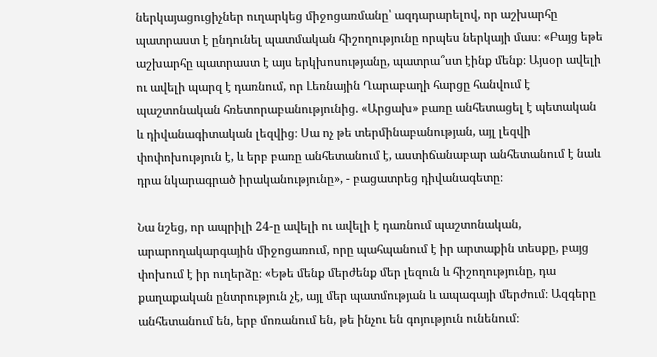ներկայացուցիչներ ուղարկեց միջոցառմանը՝ ազդարարելով, որ աշխարհը պատրաստ է ընդունել պատմական հիշողությունը որպես ներկայի մաս։ «Բայց եթե աշխարհը պատրաստ է այս երկխոսությանը, պատրա՞ստ էինք մենք։ Այսօր ավելի ու ավելի պարզ է դառնում, որ Լեռնային Ղարաբաղի հարցը հանվում է պաշտոնական հռետորաբանությունից. «Արցախ» բառը անհետացել է պետական և դիվանագիտական լեզվից։ Սա ոչ թե տերմինաբանության, այլ լեզվի փոփոխություն է, և երբ բառը անհետանում է, աստիճանաբար անհետանում է նաև դրա նկարագրած իրականությունը», - բացատրեց դիվանագետը։

Նա նշեց, որ ապրիլի 24-ը ավելի ու ավելի է դառնում պաշտոնական, արարողակարգային միջոցառում, որը պահպանում է իր արտաքին տեսքը, բայց փոխում է իր ուղերձը։ «Եթե մենք մերժենք մեր լեզուն և հիշողությունը, դա քաղաքական ընտրություն չէ, այլ մեր պատմության և ապագայի մերժում։ Ազգերը անհետանում են, երբ մոռանում են, թե ինչու են գոյություն ունենում։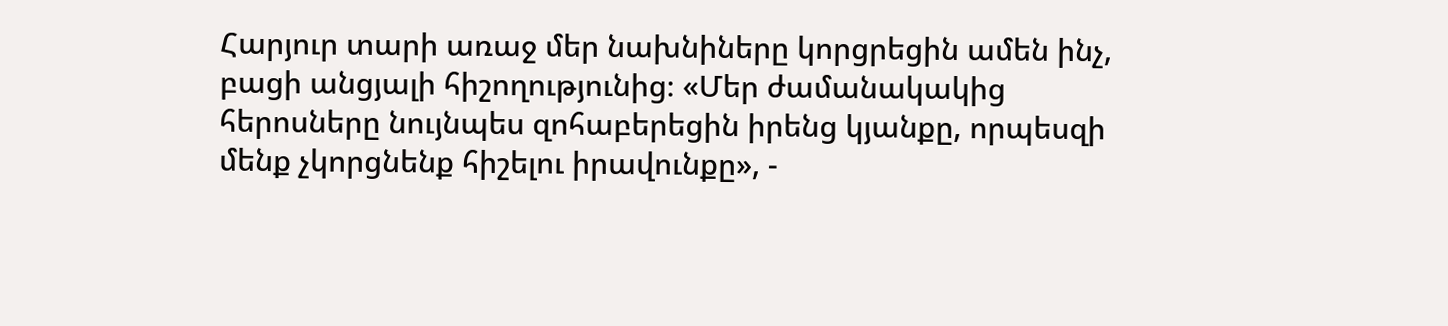Հարյուր տարի առաջ մեր նախնիները կորցրեցին ամեն ինչ, բացի անցյալի հիշողությունից։ «Մեր ժամանակակից հերոսները նույնպես զոհաբերեցին իրենց կյանքը, որպեսզի մենք չկորցնենք հիշելու իրավունքը», -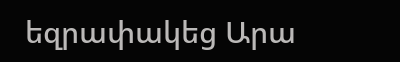եզրափակեց Արա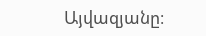Այվազյանը։